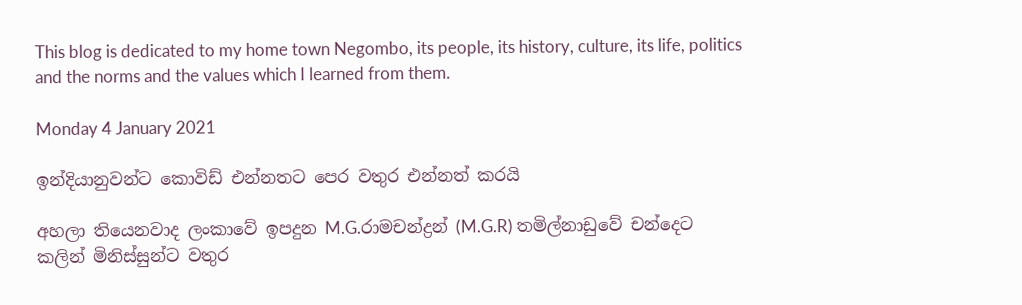This blog is dedicated to my home town Negombo, its people, its history, culture, its life, politics and the norms and the values which I learned from them.

Monday 4 January 2021

ඉන්දියානුවන්ට කොවිඩ් එන්නතට පෙර වතුර එන්නත් කරයි

අහලා තියෙනවාද ලංකාවේ ඉපදුන M.G.රාමචන්ද්‍රන් (M.G.R) තමිල්නාඩුවේ චන්දෙට කලින් මිනිස්සුන්ට වතුර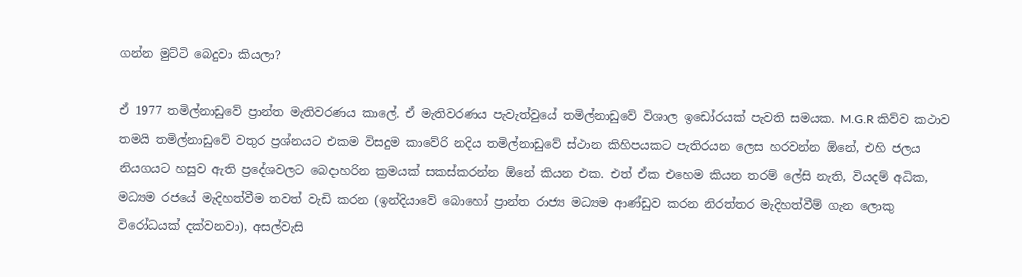ගන්න මුට්ටි බෙදුවා කියලා?

ඒ 1977 තමිල්නාඩුවේ ප්‍රාන්ත මැතිවරණය කාලේ. ඒ මැතිවරණය පැවැත්වුයේ තමිල්නාඩුවේ විශාල ඉඩෝරයක් පැවති සමයක. M.G.R කිව්ව කථාව තමයි තමිල්නාඩුවේ වතුර ප්‍රශ්නයට එකම විසදුම කාවේරි නදිය තමිල්නාඩුවේ ස්ථාන කිහිපයකට පැතිරයන ලෙස හරවන්න ඕනේ, එහි ජලය නියගයට හසුව ඇති ප්‍රදේශවලට බෙදාහරින ක්‍රමයක් සකස්කරන්න ඕනේ කියන එක. එත් ඒක එහෙම කියන තරම් ලේසි නැති, වියදම් අධික, මධ්‍යම රජයේ මැදිහත්වීම තවත් වැඩි කරන (ඉන්දියාවේ බොහෝ ප්‍රාන්ත රාජ්‍ය මධ්‍යම ආණ්ඩුව කරන නිරත්තර මැදිහත්වීම් ගැන ලොකු විරෝධයක් දක්වනවා), අසල්වැසි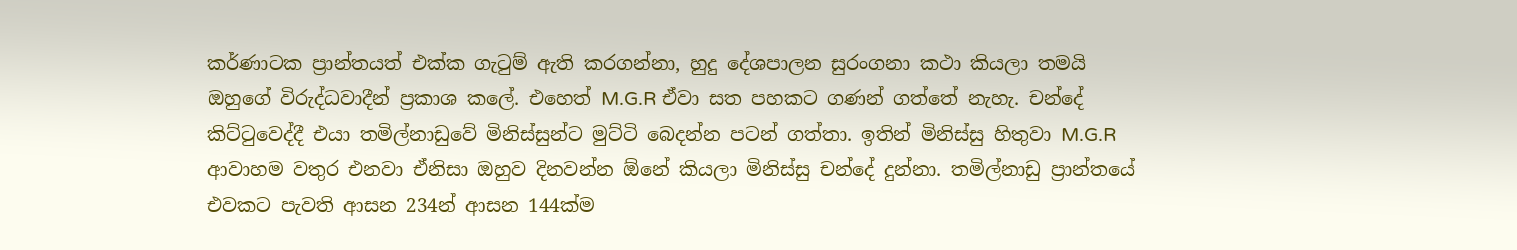කර්ණාටක ප්‍රාන්තයත් එක්ක ගැටුම් ඇති කරගන්නා, හුදු දේශපාලන සුරංගනා කථා කියලා තමයි ඔහුගේ විරුද්ධවාදීන් ප්‍රකාශ කලේ. එහෙත් M.G.R ඒවා සත පහකට ගණන් ගත්තේ නැහැ. චන්දේ කිට්ටුවෙද්දී එයා තමිල්නාඩුවේ මිනිස්සුන්ට මුට්ටි බෙදන්න පටන් ගත්තා. ඉතින් මිනිස්සු හිතුවා M.G.R ආවාහම වතුර එනවා ඒනිසා ඔහුව දිනවන්න ඕනේ කියලා මිනිස්සු චන්දේ දුන්නා. තමිල්නාඩු ප්‍රාන්තයේ එවකට පැවති ආසන 234න් ආසන 144ක්ම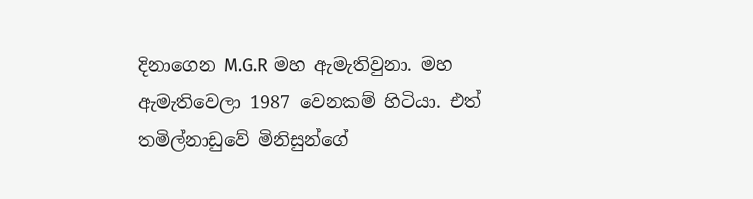දිනාගෙන M.G.R මහ ඇමැතිවුනා. මහ ඇමැතිවෙලා 1987 වෙනකම් හිටියා. එත් තමිල්නාඩුවේ මිනිසුන්ගේ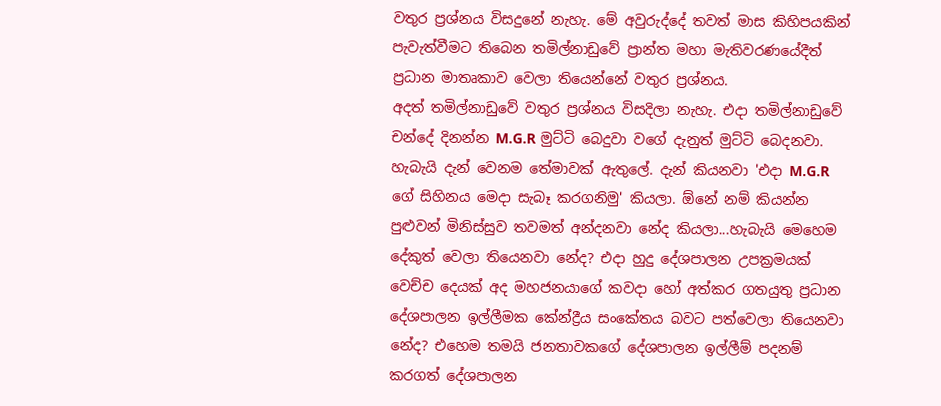වතුර ප්‍රශ්නය විසදුනේ නැහැ. මේ අවුරුද්දේ තවත් මාස කිහිපයකින් පැවැත්වීමට තිබෙන තමිල්නාඩුවේ ප්‍රාන්ත මහා මැතිවරණයේදීත් ප්‍රධාන මාතෘකාව වෙලා තියෙන්නේ වතුර ප්‍රශ්නය.
අදත් තමිල්නාඩුවේ වතුර ප්‍රශ්නය විසදිලා නැහැ. එදා තමිල්නාඩුවේ චන්දේ දිනන්න M.G.R මුට්ටි බෙදුවා වගේ දැනුත් මුට්ටි බෙදනවා. හැබැයි දැන් වෙනම තේමාවක් ඇතුලේ. දැන් කියනවා 'එදා M.G.R ගේ සිහිනය මෙදා සැබෑ කරගනිමු' කියලා. ඕනේ නම් කියන්න පුළුවන් මිනිස්සුව තවමත් අන්දනවා නේද කියලා...හැබැයි මෙහෙම දේකුත් වෙලා තියෙනවා නේද? එදා හුදු දේශපාලන උපක්‍රමයක් වෙච්ච දෙයක් අද මහජනයාගේ කවදා හෝ අත්කර ගතයුතු ප්‍රධාන දේශපාලන ඉල්ලීමක කේන්ද්‍රීය සංකේතය බවට පත්වෙලා තියෙනවා නේද? එහෙම තමයි ජනතාවකගේ දේශපාලන ඉල්ලීම් පදනම් කරගත් දේශපාලන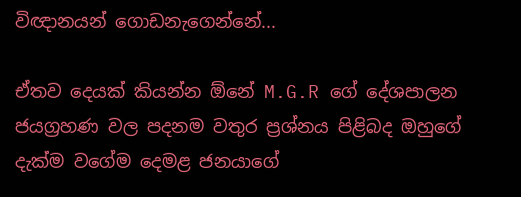විඥානයන් ගොඩනැගෙන්නේ...

ඒතව දෙයක් කියන්න ඕනේ M.G.R ගේ දේශපාලන ජයග්‍රහණ වල පදනම වතුර ප්‍රශ්නය පිළිබද ඔහුගේ දැක්ම වගේම දෙමළ ජනයාගේ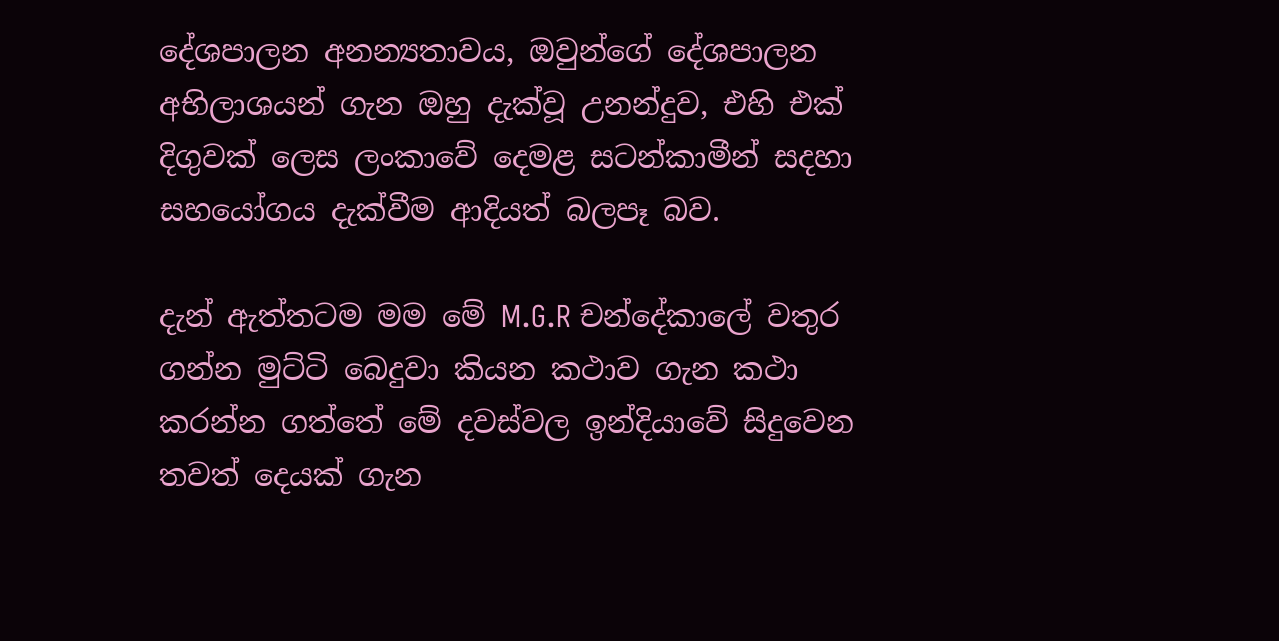දේශපාලන අනන්‍යතාවය, ඔවුන්ගේ දේශපාලන අභිලාශයන් ගැන ඔහු දැක්වූ උනන්දුව, එහි එක් දිගුවක් ලෙස ලංකාවේ දෙමළ සටන්කාමීන් සදහා සහයෝගය දැක්වීම ආදියත් බලපෑ බව.

දැන් ඇත්තටම මම මේ M.G.R චන්දේකාලේ වතුර ගන්න මුට්ටි බෙදුවා කියන කථාව ගැන කථා කරන්න ගත්තේ මේ දවස්වල ඉන්දියාවේ සිදුවෙන තවත් දෙයක් ගැන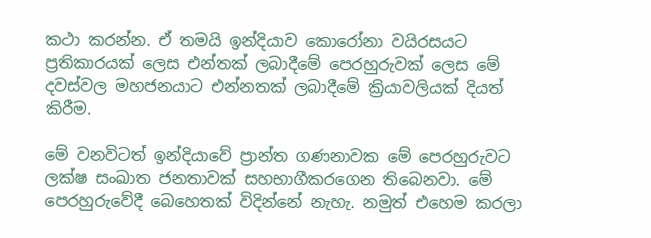කථා කරන්න. ඒ තමයි ඉන්දියාව කොරෝනා වයිරසයට ප්‍රතිකාරයක් ලෙස එන්තක් ලබාදීමේ පෙරහුරුවක් ලෙස මේ දවස්වල මහජනයාට එන්නතක් ලබාදීමේ ක්‍රියාවලියක් දියත් කිරීම.

මේ වනවිටත් ඉන්දියාවේ ප්‍රාන්ත ගණනාවක මේ පෙරහුරුවට ලක්ෂ සංඛාත ජනතාවක් සහභාගීකරගෙන තිබෙනවා. මේ පෙරහුරුවේදී බෙහෙතක් විදින්නේ නැහැ. නමුත් එහෙම කරලා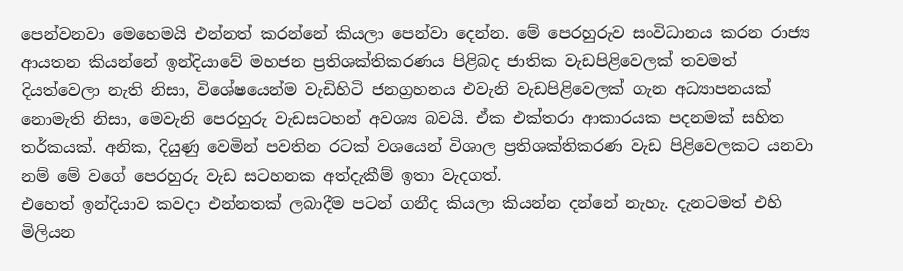පෙන්වනවා මෙහෙමයි එන්නත් කරන්නේ කියලා පෙන්වා දෙන්න. මේ පෙරහුරුව සංවිධානය කරන රාජ්‍ය ආයතන කියන්නේ ඉන්දියාවේ මහජන ප්‍රතිශක්තිකරණය පිළිබද ජාතික වැඩපිළිවෙලක් තවමත් දියත්වෙලා නැති නිසා, විශේෂයෙන්ම වැඩිහිටි ජනග්‍රහනය එවැනි වැඩපිළිවෙලක් ගැන අධ්‍යාපනයක් නොමැති නිසා, මෙවැනි පෙරහුරු වැඩසටහන් අවශ්‍ය බවයි. ඒක එක්තරා ආකාරයක පදනමක් සහිත තර්කයක්. අනික, දියුණු වෙමින් පවතින රටක් වශයෙන් විශාල ප්‍රතිශක්තිකරණ වැඩ පිළිවෙලකට යනවා නම් මේ වගේ පෙරහුරු වැඩ සටහනක අත්දැකීම් ඉතා වැදගත්.
එහෙත් ඉන්දියාව කවදා එන්නතක් ලබාදීම පටන් ගනීද කියලා කියන්න දන්නේ නැහැ. දැනටමත් එහි මිලියන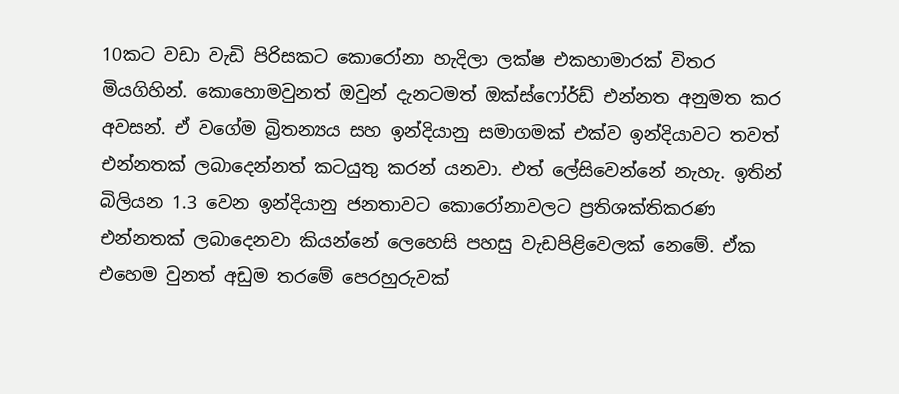10කට වඩා වැඩි පිරිසකට කොරෝනා හැදිලා ලක්ෂ එකහාමාරක් විතර මියගිහින්. කොහොමවුනත් ඔවුන් දැනටමත් ඔක්ස්ෆෝර්ඩ් එන්නත අනුමත කර අවසන්. ඒ වගේම බ්‍රිතන්‍යය සහ ඉන්දියානු සමාගමක් එක්ව ඉන්දියාවට තවත් එන්නතක් ලබාදෙන්නත් කටයුතු කරන් යනවා. එත් ලේසිවෙන්නේ නැහැ. ඉතින් බිලියන 1.3 වෙන ඉන්දියානු ජනතාවට කොරෝනාවලට ප්‍රතිශක්තිකරණ එන්නතක් ලබාදෙනවා කියන්නේ ලෙහෙසි පහසු වැඩපිළිවෙලක් නෙමේ. ඒක එහෙම වුනත් අඩුම තරමේ පෙරහුරුවක්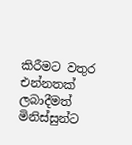කිරීමට වතුර එන්නතක් ලබාදීමත් මිනිස්සුන්ට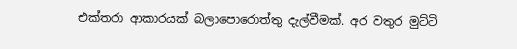එක්තරා ආකාරයක් බලාපොරොත්තු දැල්වීමක්. අර වතුර මුට්ටි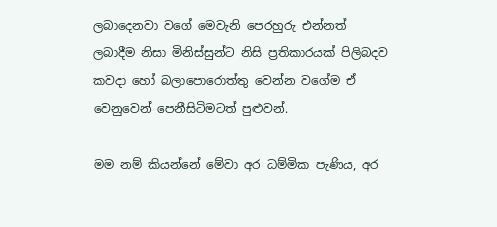ලබාදෙනවා වගේ මෙවැනි පෙරහුරු එන්නත් ලබාදීම නිසා මිනිස්සුන්ට නිසි ප්‍රතිකාරයක් පිලිබදව කවදා හෝ බලාපොරොත්තු වෙන්න වගේම ඒ වෙනුවෙන් පෙනීසිටිමටත් පුළුවන්.

මම නම් කියන්නේ මේවා අර ධම්මික පැණිය, අර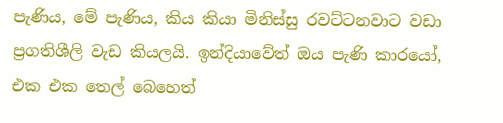පැණිය, මේ පැණිය, කිය කියා මිනිස්සු රවට්ටනවාට වඩා ප්‍රගතිශීලි වැඩ කියලයි. ඉන්දියාවේත් ඔය පැණි කාරයෝ, එක එක තෙල් බෙහෙත්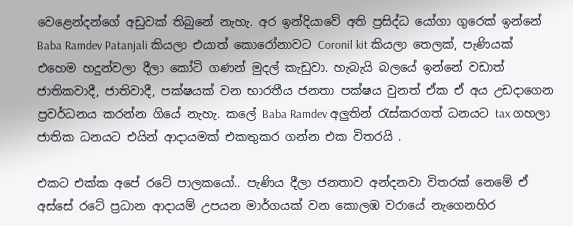වෙළෙන්දන්ගේ අඩුවක් තිබුනේ නැහැ. අර ඉන්දියාවේ අති ප්‍රසිද්ධ යෝගා ගුරෙක් ඉන්නේ Baba Ramdev Patanjali කියලා එයාත් කොරෝනාවට Coronil kit කියලා තෙලක්, පැණියක් එහෙම හදුන්වලා දීලා කෝටි ගණන් මුදල් කැඩුවා. හැබැයි බලයේ ඉන්නේ වඩාත් ජාතිකවාදී, ජාතිවාදී, පක්ෂයක් වන භාරතීය ජනතා පක්ෂය වුනත් ඒක ඒ අය උඩදාගෙන ප්‍රවර්ධනය කරන්න ගියේ නැහැ. කලේ Baba Ramdev අලුතින් රැස්කරගත් ධනයට tax ගහලා ජාතික ධනයට එයින් ආදායමක් එකතුකර ගන්න එක විතරයි .

එකට එක්ක අපේ රටේ පාලකයෝ.. පැණිය දීලා ජනතාව අන්දනවා විතරක් නෙමේ ඒ අස්සේ රටේ ප්‍රධාන ආදායම් උපයන මාර්ගයක් වන කොලඹ වරායේ නැගෙනහිර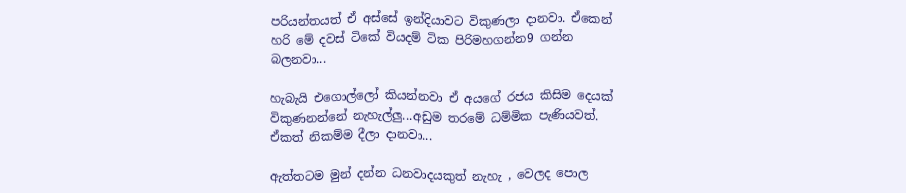පරියන්තයත් ඒ අස්සේ ඉන්දියාවට විකුණලා දානවා. ඒකෙන් හරි මේ දවස් ටිකේ වියදම් ටික පිරිමහගන්න9 ගන්න බලනවා...

හැබැයි එගොල්ලෝ කියන්නවා ඒ අයගේ රජය කිසිම දෙයක් විකුණනන්නේ නැහැල්ලු...අඩුම තරමේ ධම්මික පැණියවත්. ඒකත් නිකම්ම දීලා දානවා...

ඇත්තටම මුන් දන්න ධනවාදයකුත් නැහැ , වෙලද පොල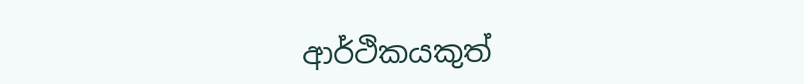ආර්ථිකයකුත්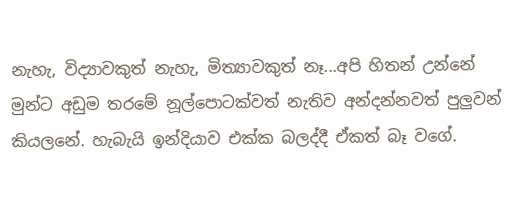නැහැ, විද්‍යාවකුත් නැහැ, මිත්‍යාවකුත් නෑ...අපි හිතන් උන්නේ මුන්ට අඩුම තරමේ නූල්පොටක්වත් නැතිව අන්දන්නවත් පුලුවන් කියලනේ. හැබැයි ඉන්දියාව එක්ක බලද්දී ඒකත් බෑ වගේ.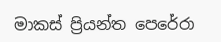මාකස් ප්‍රියන්ත පෙරේරා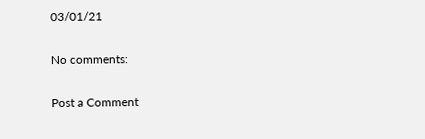03/01/21

No comments:

Post a Comment